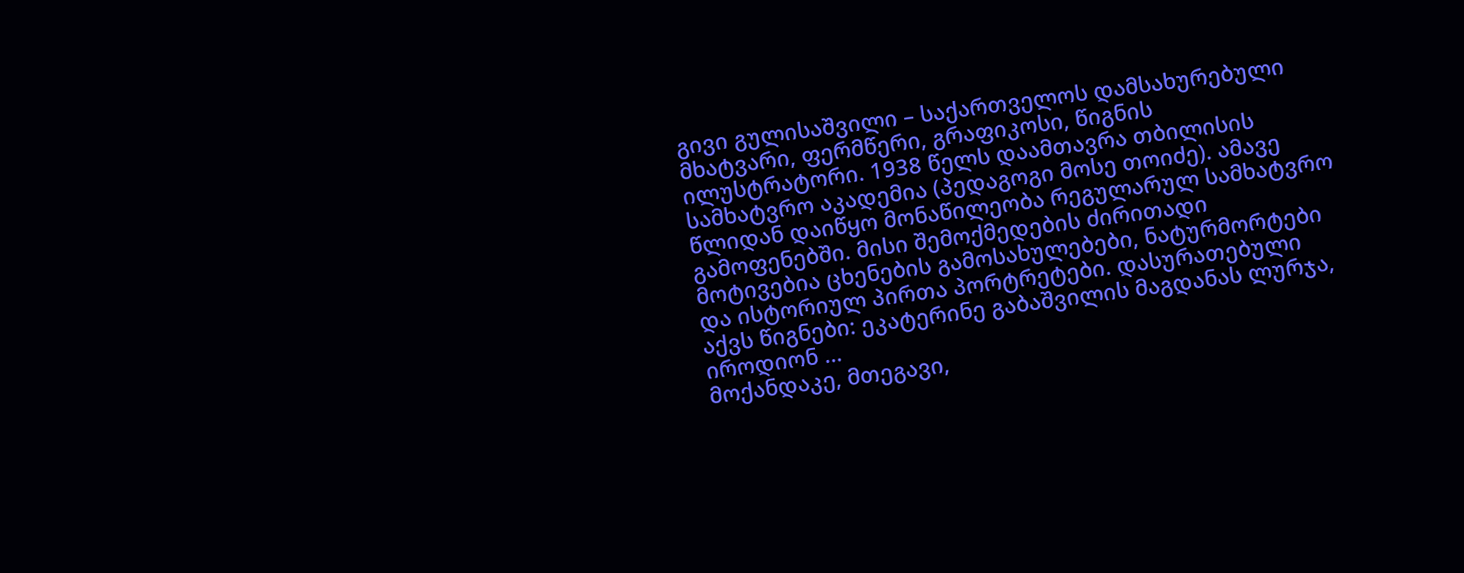გივი გულისაშვილი – საქართველოს დამსახურებული მხატვარი, ფერმწერი, გრაფიკოსი, წიგნის ილუსტრატორი. 1938 წელს დაამთავრა თბილისის სამხატვრო აკადემია (პედაგოგი მოსე თოიძე). ამავე წლიდან დაიწყო მონაწილეობა რეგულარულ სამხატვრო გამოფენებში. მისი შემოქმედების ძირითადი მოტივებია ცხენების გამოსახულებები, ნატურმორტები და ისტორიულ პირთა პორტრეტები. დასურათებული აქვს წიგნები: ეკატერინე გაბაშვილის მაგდანას ლურჯა, იროდიონ …
მოქანდაკე, მთეგავი,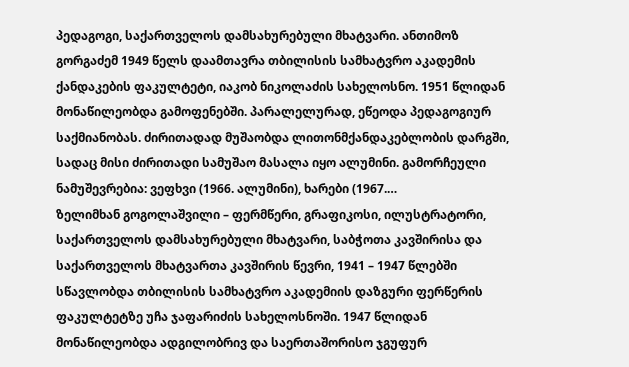პედაგოგი, საქართველოს დამსახურებული მხატვარი. ანთიმოზ გორგაძემ 1949 წელს დაამთავრა თბილისის სამხატვრო აკადემის ქანდაკების ფაკულტეტი, იაკობ ნიკოლაძის სახელოსნო. 1951 წლიდან მონაწილეობდა გამოფენებში. პარალელურად, ეწეოდა პედაგოგიურ საქმიანობას. ძირითადად მუშაობდა ლითონმქანდაკებლობის დარგში, სადაც მისი ძირითადი სამუშაო მასალა იყო ალუმინი. გამორჩეული ნამუშევრებია: ვეფხვი (1966. ალუმინი), ხარები (1967.…
ზელიმხან გოგოლაშვილი – ფერმწერი, გრაფიკოსი, ილუსტრატორი, საქართველოს დამსახურებული მხატვარი, საბჭოთა კავშირისა და საქართველოს მხატვართა კავშირის წევრი, 1941 – 1947 წლებში სწავლობდა თბილისის სამხატვრო აკადემიის დაზგური ფერწერის ფაკულტეტზე უჩა ჯაფარიძის სახელოსნოში. 1947 წლიდან მონაწილეობდა ადგილობრივ და საერთაშორისო ჯგუფურ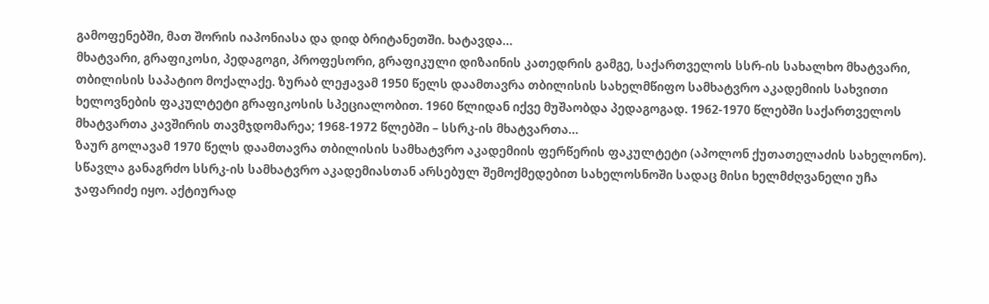გამოფენებში, მათ შორის იაპონიასა და დიდ ბრიტანეთში. ხატავდა…
მხატვარი, გრაფიკოსი, პედაგოგი, პროფესორი, გრაფიკული დიზაინის კათედრის გამგე, საქართველოს სსრ-ის სახალხო მხატვარი, თბილისის საპატიო მოქალაქე. ზურაბ ლეჟავამ 1950 წელს დაამთავრა თბილისის სახელმწიფო სამხატვრო აკადემიის სახვითი ხელოვნების ფაკულტეტი გრაფიკოსის სპეციალობით. 1960 წლიდან იქვე მუშაობდა პედაგოგად. 1962-1970 წლებში საქართველოს მხატვართა კავშირის თავმჯდომარეა; 1968-1972 წლებში – სსრკ-ის მხატვართა…
ზაურ გოლავამ 1970 წელს დაამთავრა თბილისის სამხატვრო აკადემიის ფერწერის ფაკულტეტი (აპოლონ ქუთათელაძის სახელონო). სწავლა განაგრძო სსრკ-ის სამხატვრო აკადემიასთან არსებულ შემოქმედებით სახელოსნოში სადაც მისი ხელმძღვანელი უჩა ჯაფარიძე იყო. აქტიურად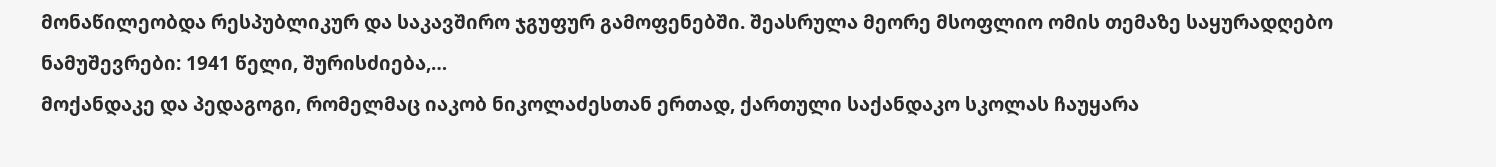მონაწილეობდა რესპუბლიკურ და საკავშირო ჯგუფურ გამოფენებში. შეასრულა მეორე მსოფლიო ომის თემაზე საყურადღებო ნამუშევრები: 1941 წელი, შურისძიება,…
მოქანდაკე და პედაგოგი, რომელმაც იაკობ ნიკოლაძესთან ერთად, ქართული საქანდაკო სკოლას ჩაუყარა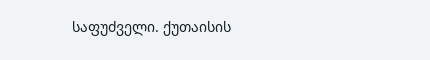საფუძველი. ქუთაისის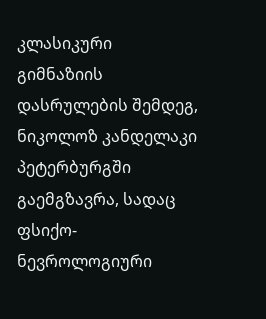კლასიკური გიმნაზიის დასრულების შემდეგ, ნიკოლოზ კანდელაკი პეტერბურგში გაემგზავრა, სადაც ფსიქო-ნევროლოგიური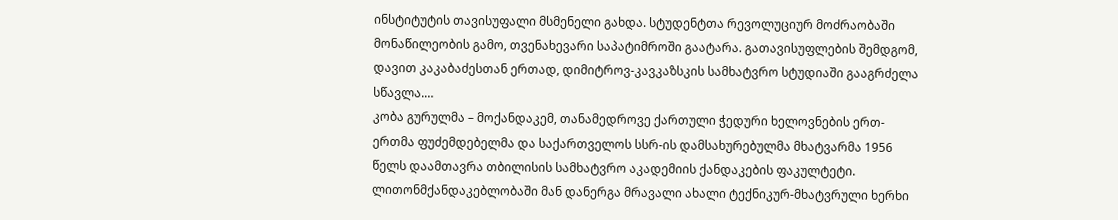ინსტიტუტის თავისუფალი მსმენელი გახდა. სტუდენტთა რევოლუციურ მოძრაობაში მონაწილეობის გამო, თვენახევარი საპატიმროში გაატარა. გათავისუფლების შემდგომ, დავით კაკაბაძესთან ერთად, დიმიტროვ-კავკაზსკის სამხატვრო სტუდიაში გააგრძელა სწავლა.…
კობა გურულმა – მოქანდაკემ, თანამედროვე ქართული ჭედური ხელოვნების ერთ-ერთმა ფუძემდებელმა და საქართველოს სსრ-ის დამსახურებულმა მხატვარმა 1956 წელს დაამთავრა თბილისის სამხატვრო აკადემიის ქანდაკების ფაკულტეტი. ლითონმქანდაკებლობაში მან დანერგა მრავალი ახალი ტექნიკურ-მხატვრული ხერხი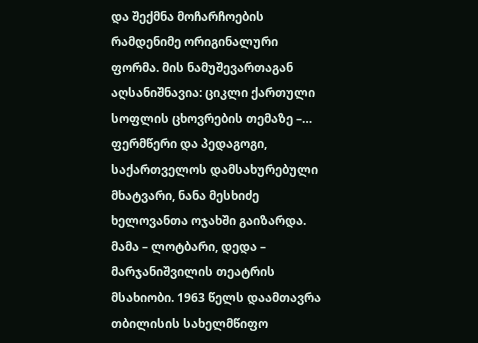და შექმნა მოჩარჩოების რამდენიმე ორიგინალური ფორმა. მის ნამუშევართაგან აღსანიშნავია: ციკლი ქართული სოფლის ცხოვრების თემაზე –…
ფერმწერი და პედაგოგი, საქართველოს დამსახურებული მხატვარი, ნანა მესხიძე ხელოვანთა ოჯახში გაიზარდა. მამა – ლოტბარი, დედა – მარჯანიშვილის თეატრის მსახიობი. 1963 წელს დაამთავრა თბილისის სახელმწიფო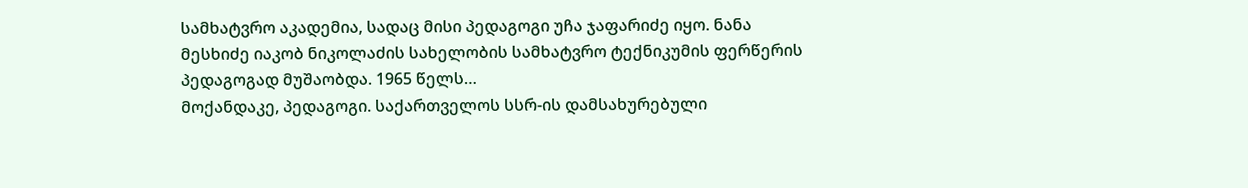სამხატვრო აკადემია, სადაც მისი პედაგოგი უჩა ჯაფარიძე იყო. ნანა მესხიძე იაკობ ნიკოლაძის სახელობის სამხატვრო ტექნიკუმის ფერწერის პედაგოგად მუშაობდა. 1965 წელს…
მოქანდაკე, პედაგოგი. საქართველოს სსრ-ის დამსახურებული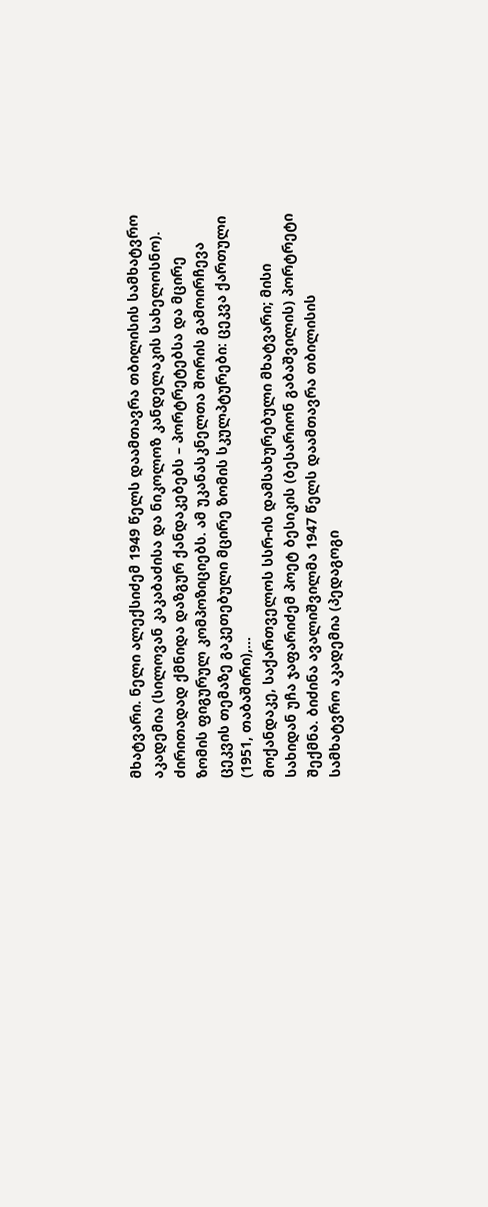მხატვარი. ნელი ალექსიძემ 1949 წელს დაამთავრა თბილისის სამხატვრო აკადემია (სილოვან კაკაბაძისა და ნიკოლოზ კანდელაკის სახელოსნო). ძირითადად ქმნიდა დაზგურ ქანდაკებებს – პორტრეტებსა და მცირე ზომის ფიგურულ კომპოზიციებს. ამ უკანასკნელთა შორის გამოირჩევა ცეკვის თემაზე გაკეთებული მცირე ზომის სკულპტურები: ცეკვა ქართული (1951, თაბაშირი),…
მოქანდაკე, საქართველოს სსრ-ის დამსახურებული მხატვარი; მისი სახიდან უჩა ჯაფარიძემ პოეტ ბესიკის (ბესარიონ გაბაშვილის) პორტრეტი შექმნა. ბიძინა ავალიშვილმა 1947 წელს დაამთავრა თბილისის სამხატვრო აკადემია (პედაგოგი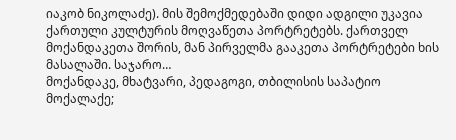იაკობ ნიკოლაძე). მის შემოქმედებაში დიდი ადგილი უკავია ქართული კულტურის მოღვაწეთა პორტრეტებს. ქართველ მოქანდაკეთა შორის, მან პირველმა გააკეთა პორტრეტები ხის მასალაში. საჯარო…
მოქანდაკე, მხატვარი, პედაგოგი, თბილისის საპატიო მოქალაქე;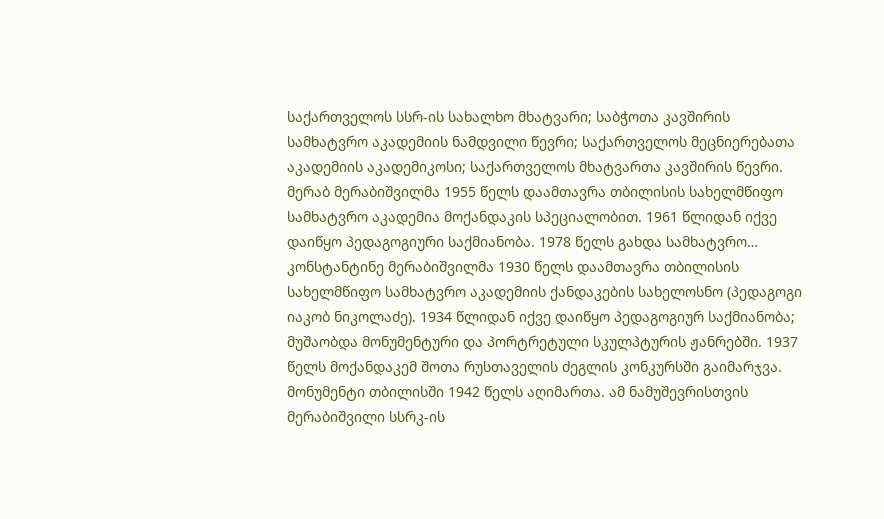საქართველოს სსრ-ის სახალხო მხატვარი; საბჭოთა კავშირის სამხატვრო აკადემიის ნამდვილი წევრი; საქართველოს მეცნიერებათა აკადემიის აკადემიკოსი; საქართველოს მხატვართა კავშირის წევრი. მერაბ მერაბიშვილმა 1955 წელს დაამთავრა თბილისის სახელმწიფო სამხატვრო აკადემია მოქანდაკის სპეციალობით. 1961 წლიდან იქვე დაიწყო პედაგოგიური საქმიანობა. 1978 წელს გახდა სამხატვრო…
კონსტანტინე მერაბიშვილმა 1930 წელს დაამთავრა თბილისის სახელმწიფო სამხატვრო აკადემიის ქანდაკების სახელოსნო (პედაგოგი იაკობ ნიკოლაძე). 1934 წლიდან იქვე დაიწყო პედაგოგიურ საქმიანობა; მუშაობდა მონუმენტური და პორტრეტული სკულპტურის ჟანრებში. 1937 წელს მოქანდაკემ შოთა რუსთაველის ძეგლის კონკურსში გაიმარჯვა. მონუმენტი თბილისში 1942 წელს აღიმართა. ამ ნამუშევრისთვის მერაბიშვილი სსრკ-ის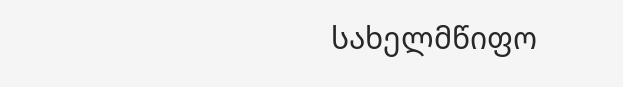სახელმწიფო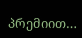პრემიით…